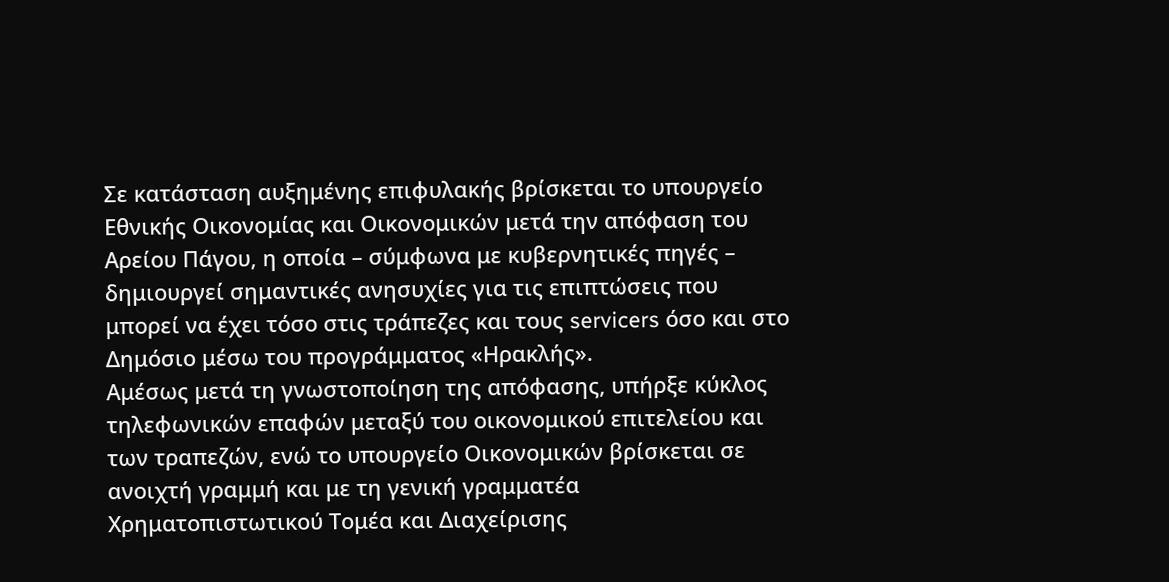Σε κατάσταση αυξημένης επιφυλακής βρίσκεται το υπουργείο Εθνικής Οικονομίας και Οικονομικών μετά την απόφαση του Αρείου Πάγου, η οποία – σύμφωνα με κυβερνητικές πηγές – δημιουργεί σημαντικές ανησυχίες για τις επιπτώσεις που μπορεί να έχει τόσο στις τράπεζες και τους servicers όσο και στο Δημόσιο μέσω του προγράμματος «Ηρακλής».
Αμέσως μετά τη γνωστοποίηση της απόφασης, υπήρξε κύκλος τηλεφωνικών επαφών μεταξύ του οικονομικού επιτελείου και των τραπεζών, ενώ το υπουργείο Οικονομικών βρίσκεται σε ανοιχτή γραμμή και με τη γενική γραμματέα Χρηματοπιστωτικού Τομέα και Διαχείρισης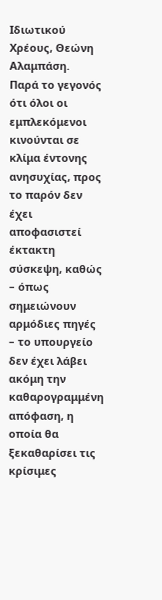Ιδιωτικού Χρέους, Θεώνη Αλαμπάση.
Παρά το γεγονός ότι όλοι οι εμπλεκόμενοι κινούνται σε κλίμα έντονης ανησυχίας, προς το παρόν δεν έχει αποφασιστεί έκτακτη σύσκεψη, καθώς – όπως σημειώνουν αρμόδιες πηγές – το υπουργείο δεν έχει λάβει ακόμη την καθαρογραμμένη απόφαση, η οποία θα ξεκαθαρίσει τις κρίσιμες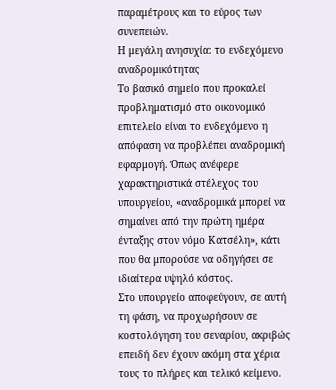παραμέτρους και το εύρος των συνεπειών.
Η μεγάλη ανησυχία: το ενδεχόμενο αναδρομικότητας
Το βασικό σημείο που προκαλεί προβληματισμό στο οικονομικό επιτελείο είναι το ενδεχόμενο η απόφαση να προβλέπει αναδρομική εφαρμογή. Όπως ανέφερε χαρακτηριστικά στέλεχος του υπουργείου, «αναδρομικά μπορεί να σημαίνει από την πρώτη ημέρα ένταξης στον νόμο Κατσέλη», κάτι που θα μπορούσε να οδηγήσει σε ιδιαίτερα υψηλό κόστος.
Στο υπουργείο αποφεύγουν, σε αυτή τη φάση, να προχωρήσουν σε κοστολόγηση του σεναρίου, ακριβώς επειδή δεν έχουν ακόμη στα χέρια τους το πλήρες και τελικό κείμενο.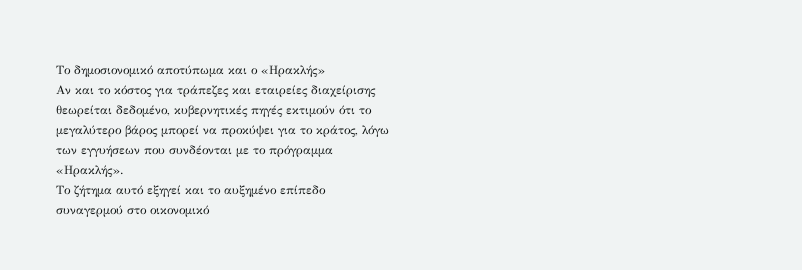Το δημοσιονομικό αποτύπωμα και ο «Ηρακλής»
Αν και το κόστος για τράπεζες και εταιρείες διαχείρισης θεωρείται δεδομένο, κυβερνητικές πηγές εκτιμούν ότι το μεγαλύτερο βάρος μπορεί να προκύψει για το κράτος, λόγω των εγγυήσεων που συνδέονται με το πρόγραμμα «Ηρακλής».
Το ζήτημα αυτό εξηγεί και το αυξημένο επίπεδο συναγερμού στο οικονομικό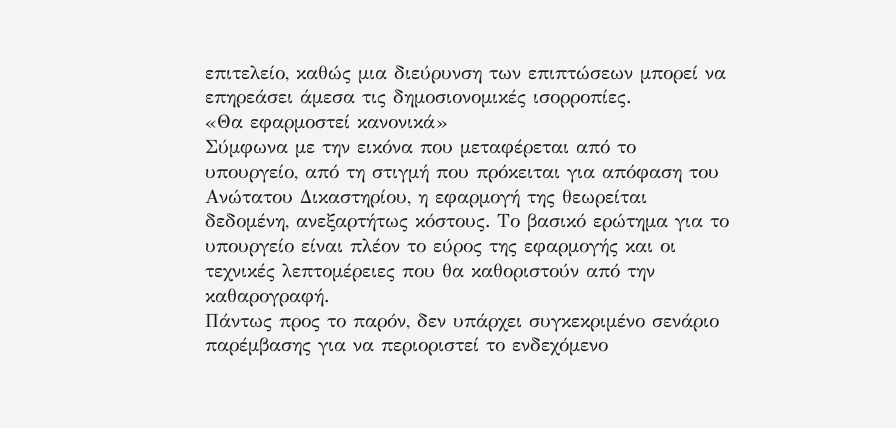επιτελείο, καθώς μια διεύρυνση των επιπτώσεων μπορεί να επηρεάσει άμεσα τις δημοσιονομικές ισορροπίες.
«Θα εφαρμοστεί κανονικά»
Σύμφωνα με την εικόνα που μεταφέρεται από το υπουργείο, από τη στιγμή που πρόκειται για απόφαση του Ανώτατου Δικαστηρίου, η εφαρμογή της θεωρείται δεδομένη, ανεξαρτήτως κόστους. Το βασικό ερώτημα για το υπουργείο είναι πλέον το εύρος της εφαρμογής και οι τεχνικές λεπτομέρειες που θα καθοριστούν από την καθαρογραφή.
Πάντως προς το παρόν, δεν υπάρχει συγκεκριμένο σενάριο παρέμβασης για να περιοριστεί το ενδεχόμενο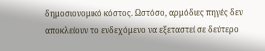δημοσιονομικό κόστος. Ωστόσο, αρμόδιες πηγές δεν αποκλείουν το ενδεχόμενο να εξεταστεί σε δεύτερο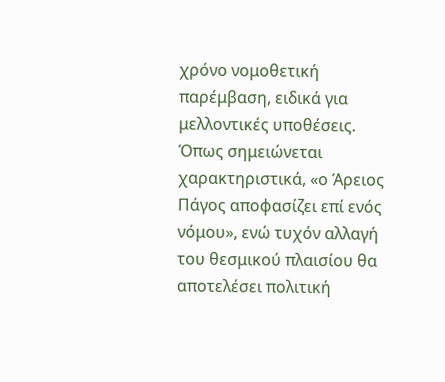χρόνο νομοθετική παρέμβαση, ειδικά για μελλοντικές υποθέσεις.
Όπως σημειώνεται χαρακτηριστικά, «ο Άρειος Πάγος αποφασίζει επί ενός νόμου», ενώ τυχόν αλλαγή του θεσμικού πλαισίου θα αποτελέσει πολιτική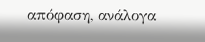απόφαση, ανάλογα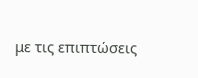με τις επιπτώσεις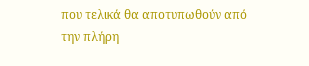που τελικά θα αποτυπωθούν από την πλήρη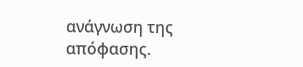ανάγνωση της απόφασης.